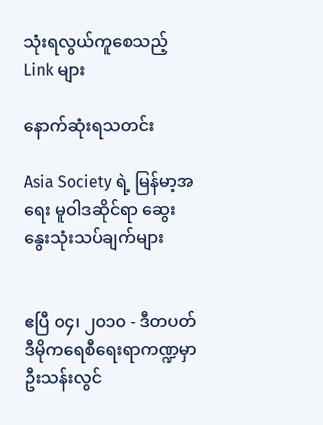သုံးရလွယ်ကူစေသည့် Link များ

နောက်ဆုံးရသတင်း

Asia Society ရဲ့ မြန်မာ့အရေး မူဝါဒဆိုင်ရာ ဆွေးနွေးသုံးသပ်ချက်များ


ဧပြီ ၀၄၊ ၂၀၁၀ - ဒီတပတ် ဒီမိုကရေစီရေးရာကဏ္ဍမှာ ဦးသန်းလွင်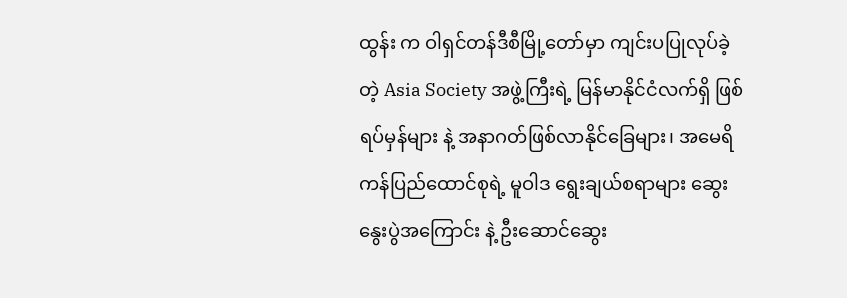ထွန်း က ဝါရှင်တန်ဒီစီမြို့တော်မှာ ကျင်းပပြုလုပ်ခဲ့တဲ့ Asia Society အဖွဲ့ကြီးရဲ့ မြန်မာနိုင်ငံလက်ရှိ ဖြစ်ရပ်မှန်များ နဲ့ အနာဂတ်ဖြစ်လာနိုင်ခြေများ၊ အမေရိကန်ပြည်ထောင်စုရဲ့ မူဝါဒ ရွေးချယ်စရာများ ဆွေးနွေးပွဲအကြောင်း နဲ့ ဦးဆောင်ဆွေး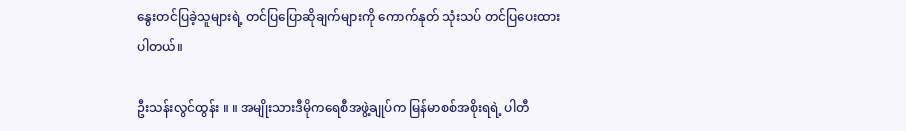နွေးတင်ပြခဲ့သူများရဲ့ တင်ပြပြောဆိုချက်များကို ကောက်နုတ် သုံးသပ် တင်ပြပေးထားပါတယ်။

ဦးသန်းလွင်ထွန်း ။ ။ အမျိုးသားဒီမိုကရေစီအဖွဲ့ချုပ်က မြန်မာစစ်အစိုးရရဲ့ ပါတီ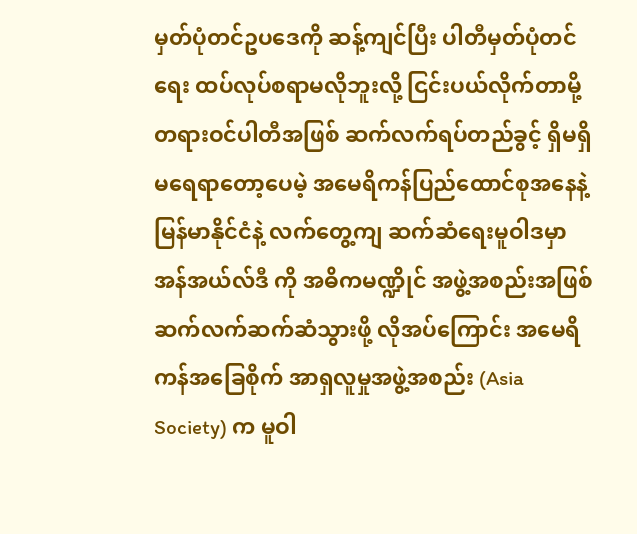မှတ်ပုံတင်ဥပဒေကို ဆန့်ကျင်ပြီး ပါတီမှတ်ပုံတင်ရေး ထပ်လုပ်စရာမလိုဘူးလို့ ငြင်းပယ်လိုက်တာမို့ တရားဝင်ပါတီအဖြစ် ဆက်လက်ရပ်တည်ခွင့် ရှိမရှိ မရေရာတော့ပေမဲ့ အမေရိကန်ပြည်ထောင်စုအနေနဲ့ မြန်မာနိုင်ငံနဲ့ လက်တွေ့ကျ ဆက်ဆံရေးမူဝါဒမှာ အန်အယ်လ်ဒီ ကို အဓိကမဏ္ဍိုင် အဖွဲ့အစည်းအဖြစ် ဆက်လက်ဆက်ဆံသွားဖို့ လိုအပ်ကြောင်း အမေရိကန်အခြေစိုက် အာရှလူမှုအဖွဲ့အစည်း (Asia Society) က မူဝါ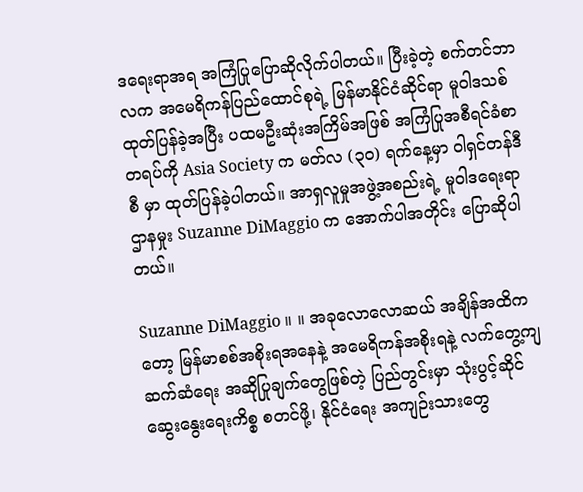ဒရေးရာအရ အကြံပြုပြောဆိုလိုက်ပါတယ်။ ပြီးခဲ့တဲ့ စက်တင်ဘာလက အမေရိကန်ပြည်ထောင်စုရဲ့ မြန်မာနိုင်ငံဆိုင်ရာ မူဝါဒသစ် ထုတ်ပြန်ခဲ့အပြီး ပထမဦးဆုံးအကြိမ်အဖြစ် အကြံပြုအစီရင်ခံစာတရပ်ကို Asia Society က မတ်လ (၃၀) ရက်နေ့မှာ ဝါရှင်တန်ဒီစီ မှာ ထုတ်ပြန်ခဲ့ပါတယ်။ အာရှလူမှုအဖွဲ့အစည်းရဲ့ မူဝါဒရေးရာဌာနမှုး Suzanne DiMaggio က အောက်ပါအတိုင်း ပြောဆိုပါတယ်။

Suzanne DiMaggio ။ ။ အခုလောလောဆယ် အချိန်အထိကတော့ မြန်မာစစ်အစိုးရအနေနဲ့ အမေရိကန်အစိုးရနဲ့ လက်တွေ့ကျ ဆက်ဆံရေး အဆိုပြုချက်တွေဖြစ်တဲ့ ပြည်တွင်းမှာ သုံးပွင့်ဆိုင် ဆွေးနွေးရေးကိစ္စ စတင်ဖို့၊ နိုင်ငံရေး အကျဉ်းသားတွေ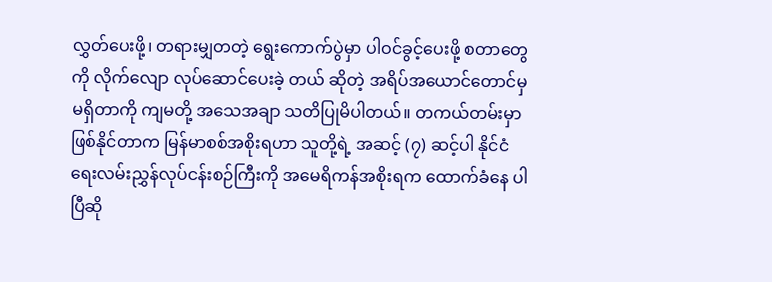လွှတ်ပေးဖို့၊ တရားမျှတတဲ့ ရွေးကောက်ပွဲမှာ ပါဝင်ခွင့်ပေးဖို့ စတာတွေကို လိုက်လျော လုပ်ဆောင်ပေးခဲ့ တယ် ဆိုတဲ့ အရိပ်အယောင်တောင်မှ မရှိတာကို ကျမတို့ အသေအချာ သတိပြုမိပါတယ်။ တကယ်တမ်းမှာ ဖြစ်နိုင်တာက မြန်မာစစ်အစိုးရဟာ သူတို့ရဲ့ အဆင့် (၇) ဆင့်ပါ နိုင်ငံရေးလမ်းညွှန်လုပ်ငန်းစဉ်ကြီးကို အမေရိကန်အစိုးရက ထောက်ခံနေ ပါပြီဆို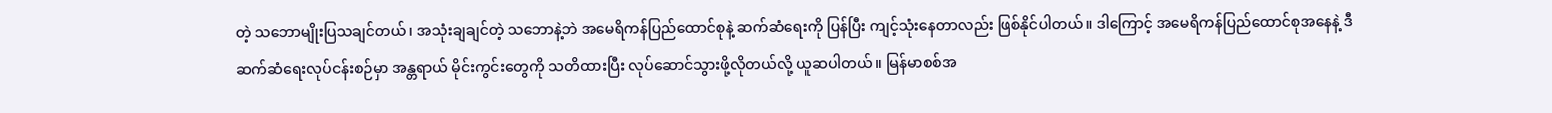တဲ့ သဘောမျိုးပြသချင်တယ်၊ အသုံးချချင်တဲ့ သဘောနဲ့ဘဲ အမေရိကန်ပြည်ထောင်စုနဲ့ ဆက်ဆံရေးကို ပြန်ပြီး ကျင့်သုံးနေတာလည်း ဖြစ်နိုင်ပါတယ်။ ဒါကြောင့် အမေရိကန်ပြည်ထောင်စုအနေနဲ့ ဒီဆက်ဆံရေးလုပ်ငန်းစဉ်မှာ အန္တရာယ် မိုင်းကွင်းတွေကို သတိထားပြီး လုပ်ဆောင်သွားဖို့လိုတယ်လို့ ယူဆပါတယ်။ မြန်မာစစ်အ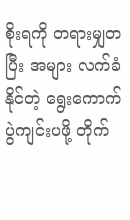စိုးရကို တရားမျှတပြီး အများ လက်ခံနိုင်တဲ့ ရွေးကောက်ပွဲကျင်းပဖို့ တိုက်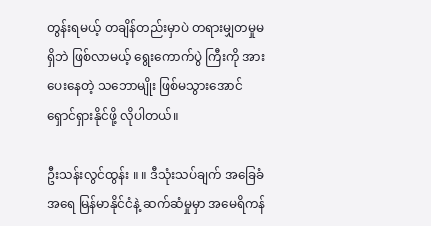တွန်းရမယ့် တချိန်တည်းမှာပဲ တရားမျှတမှုမရှိဘဲ ဖြစ်လာမယ့် ရွေးကောက်ပွဲ ကြီးကို အားပေးနေတဲ့ သဘောမျိုး ဖြစ်မသွားအောင် ရှောင်ရှားနိုင်ဖို့ လိုပါတယ်။

ဦးသန်းလွင်ထွန်း ။ ။ ဒီသုံးသပ်ချက် အခြေခံအရေ မြန်မာနိုင်ငံနဲ့ ဆက်ဆံမှုမှာ အမေရိကန်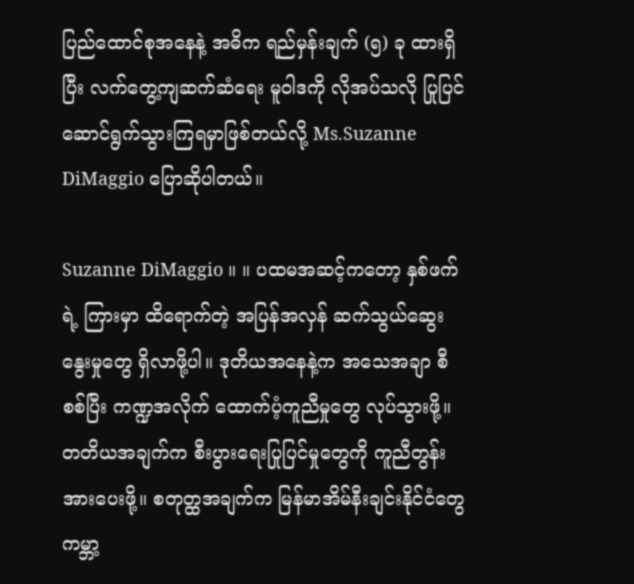ပြည်ထောင်စုအနေနဲ့ အဓိက ရည်မှန်းချက် (၅) ခု ထားရှိပြီး လက်တွေ့ကျဆက်ဆံရေး မူဝါဒကို လိုအပ်သလို ပြုပြင်ဆောင်ရွက်သွားကြရမှာဖြစ်တယ်လို့ Ms.Suzanne DiMaggio ပြောဆိုပါတယ်။

Suzanne DiMaggio ။ ။ ပထမအဆင့်ကတော့ နှစ်ဖက်ရဲ့ ကြားမှာ ထိရောက်တဲ့ အပြန်အလှန် ဆက်သွယ်ဆွေးနွေးမှုတွေ ရှိလာဖို့ပါ။ ဒုတိယအနေနဲ့က အသေအချာ စီစစ်ပြီး ကဏ္ဍအလိုက် ထောက်ပံ့ကူညီမှုတွေ လုပ်သွားဖို့။ တတိယအချက်က စီးပွားရေးပြုပြင်မှုတွေကို ကူညီတွန်းအားပေးဖို့။ စတုတ္ထအချက်က မြန်မာအိမ်နီးချင်းနိုင်ငံတွေ ကမ္ဘာ့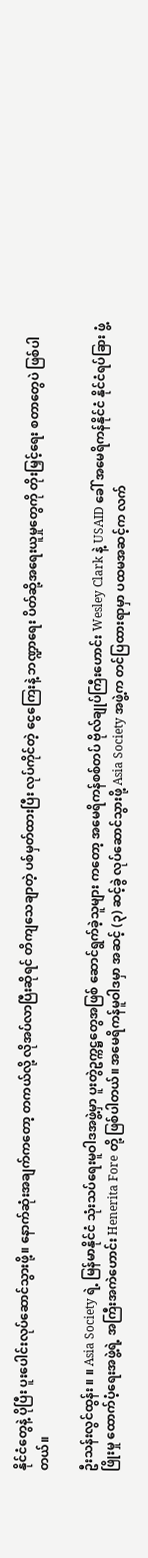နိုင်ငံတွေနဲ့ ပိုပြီး ပူးပေါင်းလုပ်ဆောင်သွားဖို့။ နောက်ဆုံးအချက်ကတော့ တကယ်လို့ လိုအပ်လာပြီးဆိုရင် တိကျသေချာတဲ့ ပစ်မှတ်ထားပြီး လုပ်ကိုင်တဲ့ ငွေကြေးနဲ့ ဘဏ္ဍာရေး ပိတ်ဆို့အရေးယူမှုတွေကို တိုးမြှင့်ရေး စတာတွေပဲ ဖြစ်ပါတယ်။

ဦးသန်းလွင်ထွန်း ။ ။ Asia Society ရဲ့ မြန်မာနိုင်ငံ သုံးသပ်ရေးမူဝါဒအဖွဲ့မှာ ပူးတွဲဥက္ကဋ္ဌတွေအဖြစ် ဆောင်ရွက်ခဲ့သူများ ကတော့ အမေရိကန်စစ်တပ် ဗိုလ်ချုပ်ကြီးဟောင်း Wesley Clark နဲ့ USAID ခေါ် အမေရိကန်နိုင်ငံ နိုင်ငံရပ်ခြား ဖွံ့ဖြိုးမှု ထောက်ပံ့ရေးအဖွဲ့ရဲ့ အကြီးအကဲဟောင်း Henerita Fore တို့ ဖြစ်ပါတယ်။ အမေရိကန်မူဝါဒမှာ အဆင့် (၃) ဆင့်ခွဲ လုပ်ဆောင်သွားဖို့ Asia Society အဖွဲ့က တင်ပြထားရာမှာ ပထမအဆင့်က လက်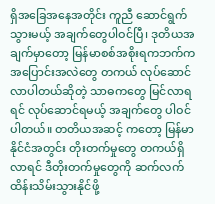ရှိအခြေအနေအတိုင်း ကူညီ ဆောင်ရွက် သွားမယ့် အချက်တွေပါဝင်ပြီ၊ ဒုတိယအချက်မှာတော့ မြန်မာစစ်အစိုးရကဘက်က အပြောင်းအလဲတွေ တကယ် လုပ်ဆောင်လာပါတယ်ဆိုတဲ့ သာဓကတွေ မြင်လာရရင် လုပ်ဆောင်ရမယ့် အချက်တွေ ပါဝင်ပါတယ်။ တတိယအဆင့် ကတော့ မြန်မာနိုင်ငံအတွင်း တိုးတက်မှုတွေ တကယ်ရှိလာရင် ဒီတိုးတက်မှုတွေကို ဆက်လက် ထိန်းသိမ်းသွားနိုင်ဖို့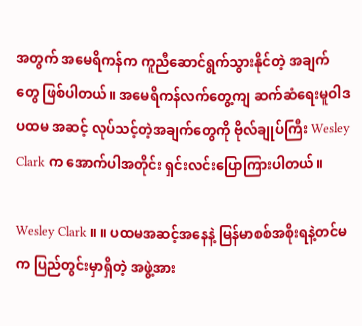အတွက် အမေရိကန်က ကူညီဆောင်ရွက်သွားနိုင်တဲ့ အချက်တွေ ဖြစ်ပါတယ်။ အမေရိကန်လက်တွေ့ကျ ဆက်ဆံရေးမူဝါဒ ပထမ အဆင့် လုပ်သင့်တဲ့အချက်တွေကို ဗိုလ်ချုပ်ကြီး Wesley Clark က အောက်ပါအတိုင်း ရှင်းလင်းပြောကြားပါတယ်။

Wesley Clark ။ ။ ပထမအဆင့်အနေနဲ့ မြန်မာစစ်အစိုးရနဲ့တင်မက ပြည်တွင်းမှာရှိတဲ့ အဖွဲ့အား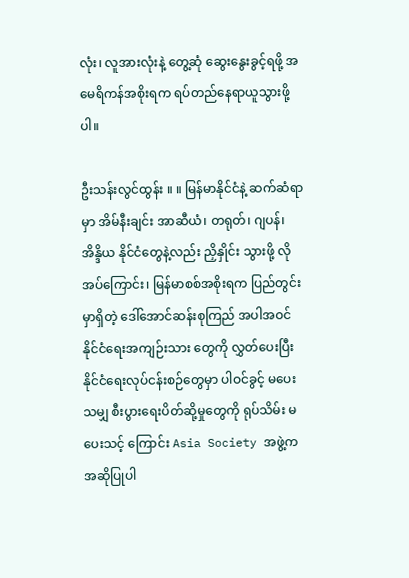လုံး၊ လူအားလုံးနဲ့ တွေ့ဆုံ ဆွေးနွေးခွင့်ရဖို့ အမေရိကန်အစိုးရက ရပ်တည်နေရာယူသွားဖို့ပါ။

ဦးသန်းလွင်ထွန်း ။ ။ မြန်မာနိုင်ငံနဲ့ ဆက်ဆံရာမှာ အိမ်နီးချင်း အာဆီယံ၊ တရုတ်၊ ဂျပန်၊ အိန္ဒိယ နိုင်ငံတွေနဲ့လည်း ညှိနှိုင်း သွားဖို့ လိုအပ်ကြောင်း၊ မြန်မာစစ်အစိုးရက ပြည်တွင်းမှာရှိတဲ့ ဒေါ်အောင်ဆန်းစုကြည် အပါအဝင် နိုင်ငံရေးအကျဉ်းသား တွေကို လွှတ်ပေးပြီး နိုင်ငံရေးလုပ်ငန်းစဉ်တွေမှာ ပါဝင်ခွင့် မပေးသမျှ စီးပွားရေးပိတ်ဆို့မှုတွေကို ရုပ်သိမ်း မပေးသင့် ကြောင်း Asia Society အဖွဲ့က အဆိုပြုပါ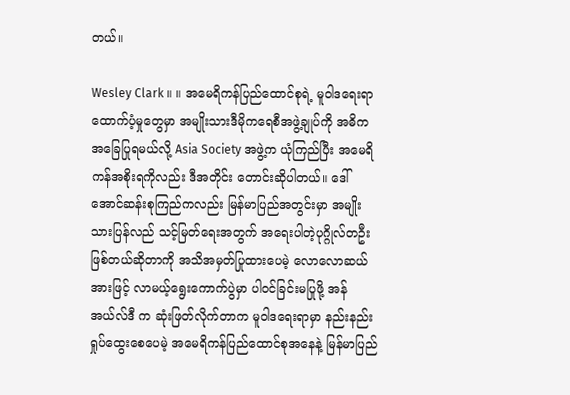တယ်။

Wesley Clark ။ ။ အမေရိကန်ပြည်ထောင်စုရဲ့ မူဝါဒရေးရာ ထောက်ပံ့မှုတွေမှာ အမျိုးသားဒီမိုကရေစီအဖွဲ့ချုပ်ကို အဓိက အခြေပြုရမယ်လို့ Asia Society အဖွဲ့က ယုံကြည်ပြီး အမေရိကန်အစိုးရကိုလည်း ဒီအတိုင်း တောင်းဆိုပါတယ်။ ဒေါ်အောင်ဆန်းစုကြည်ကလည်း မြန်မာပြည်အတွင်းမှာ အမျိုးသားပြန်လည် သင့်မြတ်ရေးအတွက် အရေးပါတဲ့ပုဂ္ဂိုလ်တဦး ဖြစ်တယ်ဆိုတာကို အသိအမှတ်ပြုထားပေမဲ့ လောလောဆယ်အားဖြင့် လာမယ့်ရွေးကောက်ပွဲမှာ ပါဝင်ခြင်းမပြုဖို့ အန်အယ်လ်ဒီ က ဆုံးဖြတ်လိုက်တာက မူဝါဒရေးရာမှာ နည်းနည်းရှုပ်ထွေးစေပေမဲ့ အမေရိကန်ပြည်ထောင်စုအနေနဲ့ မြန်မာပြည်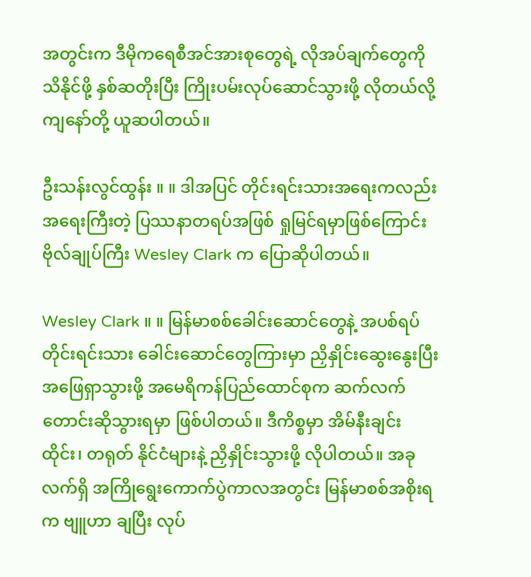အတွင်းက ဒီမိုကရေစီအင်အားစုတွေရဲ့ လိုအပ်ချက်တွေကို သိနိုင်ဖို့ နှစ်ဆတိုးပြီး ကြိုးပမ်းလုပ်ဆောင်သွားဖို့ လိုတယ်လို့ ကျနော်တို့ ယူဆပါတယ်။

ဦးသန်းလွင်ထွန်း ။ ။ ဒါအပြင် တိုင်းရင်းသားအရေးကလည်း အရေးကြီးတဲ့ ပြဿနာတရပ်အဖြစ် ရှုမြင်ရမှာဖြစ်ကြောင်း ဗိုလ်ချုပ်ကြီး Wesley Clark က ပြောဆိုပါတယ်။

Wesley Clark ။ ။ မြန်မာစစ်ခေါင်းဆောင်တွေနဲ့ အပစ်ရပ်တိုင်းရင်းသား ခေါင်းဆောင်တွေကြားမှာ ညှိနှိုင်းဆွေးနွေးပြီး အဖြေရှာသွားဖို့ အမေရိကန်ပြည်ထောင်စုက ဆက်လက်တောင်းဆိုသွားရမှာ ဖြစ်ပါတယ်။ ဒီကိစ္စမှာ အိမ်နီးချင်း ထိုင်း၊ တရုတ် နိုင်ငံများနဲ့ ညှိနှိုင်းသွားဖို့ လိုပါတယ်။ အခုလက်ရှိ အကြိုရွေးကောက်ပွဲကာလအတွင်း မြန်မာစစ်အစိုးရက ဗျူဟာ ချပြီး လုပ်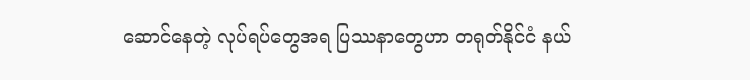ဆောင်နေတဲ့ လုပ်ရပ်တွေအရ ပြဿနာတွေဟာ တရုတ်နိုင်ငံ နယ်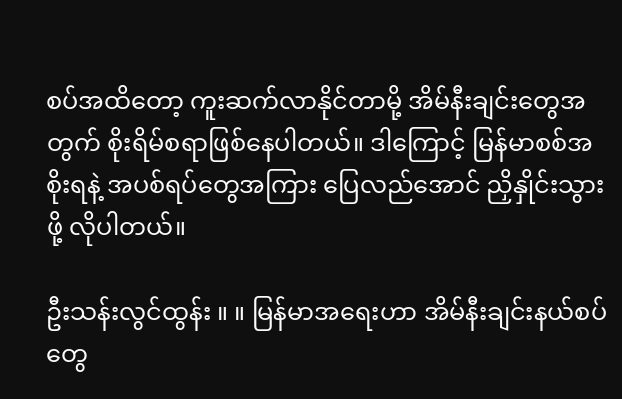စပ်အထိတော့ ကူးဆက်လာနိုင်တာမို့ အိမ်နီးချင်းတွေအတွက် စိုးရိမ်စရာဖြစ်နေပါတယ်။ ဒါကြောင့် မြန်မာစစ်အစိုးရနဲ့ အပစ်ရပ်တွေအကြား ပြေလည်အောင် ညှိနှိုင်းသွားဖို့ လိုပါတယ်။

ဦးသန်းလွင်ထွန်း ။ ။ မြန်မာအရေးဟာ အိမ်နီးချင်းနယ်စပ်တွေ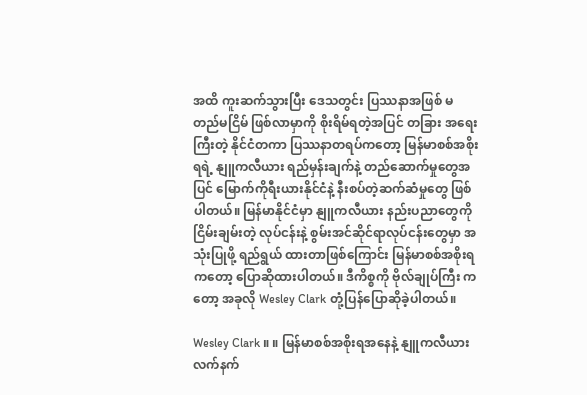အထိ ကူးဆက်သွားပြီး ဒေသတွင်း ပြဿနာအဖြစ် မတည်မငြိမ် ဖြစ်လာမှာကို စိုးရိမ်ရတဲ့အပြင် တခြား အရေးကြီးတဲ့ နိုင်ငံတကာ ပြဿနာတရပ်ကတော့ မြန်မာစစ်အစိုးရရဲ့ နျူကလီယား ရည်မှန်းချက်နဲ့ တည်ဆောက်မှုတွေအပြင် မြောက်ကိုရီးယားနိုင်ငံနဲ့ နီးစပ်တဲ့ဆက်ဆံမှုတွေ ဖြစ်ပါတယ်။ မြန်မာနိုင်ငံမှာ နျူကလီယား နည်းပညာတွေကို ငြိမ်းချမ်းတဲ့ လုပ်ငန်းနဲ့ စွမ်းအင်ဆိုင်ရာလုပ်ငန်းတွေမှာ အသုံးပြုဖို့ ရည်ရွယ် ထားတာဖြစ်ကြောင်း မြန်မာစစ်အစိုးရကတော့ ပြောဆိုထားပါတယ်။ ဒီကိစ္စကို ဗိုလ်ချုပ်ကြီး ကတော့ အခုလို Wesley Clark တုံ့ပြန်ပြောဆိုခဲ့ပါတယ်။

Wesley Clark ။ ။ မြန်မာစစ်အစိုးရအနေနဲ့ နျူကလီယားလက်နက်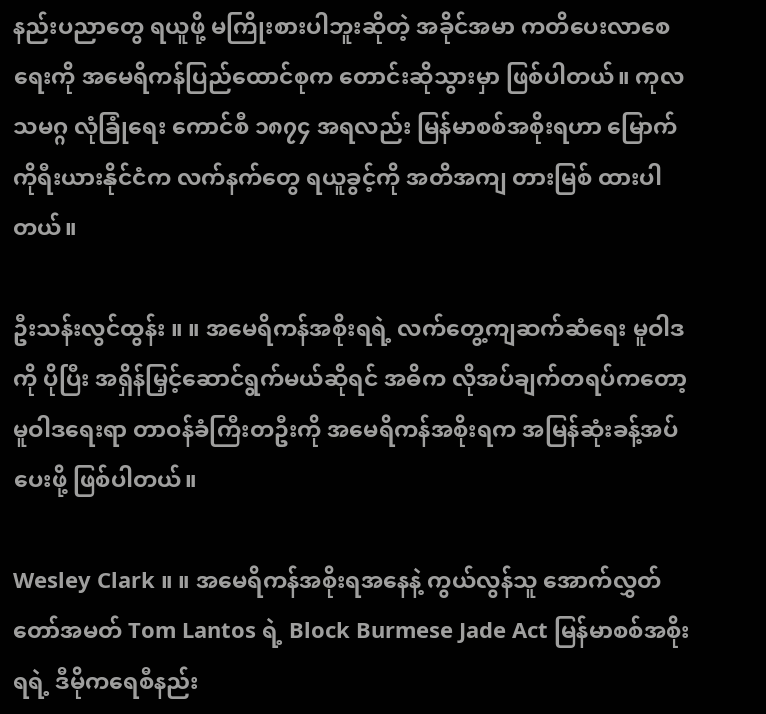နည်းပညာတွေ ရယူဖို့ မကြိုးစားပါဘူးဆိုတဲ့ အခိုင်အမာ ကတိပေးလာစေရေးကို အမေရိကန်ပြည်ထောင်စုက တောင်းဆိုသွားမှာ ဖြစ်ပါတယ်။ ကုလသမဂ္ဂ လုံခြုံရေး ကောင်စီ ၁၈၇၄ အရလည်း မြန်မာစစ်အစိုးရဟာ မြောက်ကိုရီးယားနိုင်ငံက လက်နက်တွေ ရယူခွင့်ကို အတိအကျ တားမြစ် ထားပါတယ်။

ဦးသန်းလွင်ထွန်း ။ ။ အမေရိကန်အစိုးရရဲ့ လက်တွေ့ကျဆက်ဆံရေး မူဝါဒကို ပိုပြီး အရှိန်မြှင့်ဆောင်ရွက်မယ်ဆိုရင် အဓိက လိုအပ်ချက်တရပ်ကတော့ မူဝါဒရေးရာ တာဝန်ခံကြီးတဦးကို အမေရိကန်အစိုးရက အမြန်ဆုံးခန့်အပ်ပေးဖို့ ဖြစ်ပါတယ်။

Wesley Clark ။ ။ အမေရိကန်အစိုးရအနေနဲ့ ကွယ်လွန်သူ အောက်လွှတ်တော်အမတ် Tom Lantos ရဲ့ Block Burmese Jade Act မြန်မာစစ်အစိုးရရဲ့ ဒီမိုကရေစီနည်း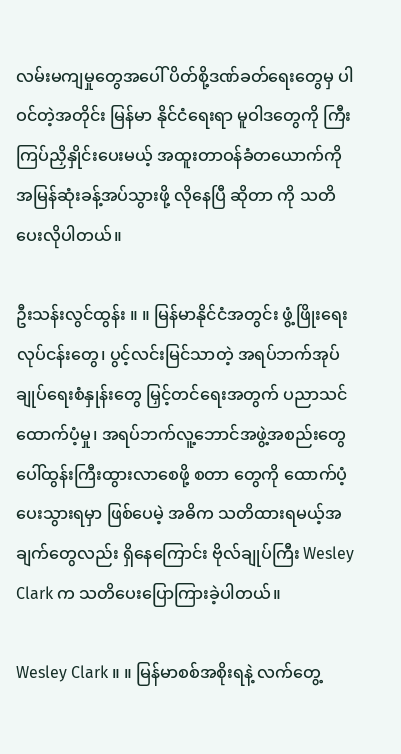လမ်းမကျမှုတွေအပေါ် ပိတ်စို့ဒဏ်ခတ်ရေးတွေမှ ပါဝင်တဲ့အတိုင်း မြန်မာ နိုင်ငံရေးရာ မူဝါဒတွေကို ကြီးကြပ်ညှိနှိုင်းပေးမယ့် အထူးတာဝန်ခံတယောက်ကို အမြန်ဆုံးခန့်အပ်သွားဖို့ လိုနေပြီ ဆိုတာ ကို သတိပေးလိုပါတယ်။

ဦးသန်းလွင်ထွန်း ။ ။ မြန်မာနိုင်ငံအတွင်း ဖွံ့ဖြိုးရေးလုပ်ငန်းတွေ၊ ပွင့်လင်းမြင်သာတဲ့ အရပ်ဘက်အုပ်ချုပ်ရေးစံနှုန်းတွေ မြှင့်တင်ရေးအတွက် ပညာသင်ထောက်ပံ့မှု၊ အရပ်ဘက်လူ့ဘောင်အဖွဲ့အစည်းတွေ ပေါ်ထွန်းကြီးထွားလာစေဖို့ စတာ တွေကို ထောက်ပံ့ပေးသွားရမှာ ဖြစ်ပေမဲ့ အဓိက သတိထားရမယ့်အချက်တွေလည်း ရှိနေကြောင်း ဗိုလ်ချုပ်ကြီး Wesley Clark က သတိပေးပြောကြားခဲ့ပါတယ်။

Wesley Clark ။ ။ မြန်မာစစ်အစိုးရနဲ့ လက်တွေ့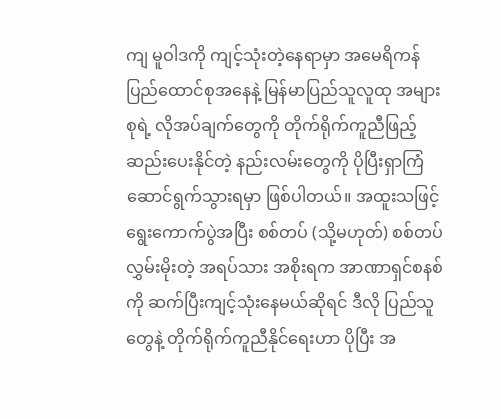ကျ မူဝါဒကို ကျင့်သုံးတဲ့နေရာမှာ အမေရိကန်ပြည်ထောင်စုအနေနဲ့ မြန်မာပြည်သူလူထု အများစုရဲ့ လိုအပ်ချက်တွေကို တိုက်ရိုက်ကူညီဖြည့်ဆည်းပေးနိုင်တဲ့ နည်းလမ်းတွေကို ပိုပြီးရှာကြံ ဆောင်ရွက်သွားရမှာ ဖြစ်ပါတယ်။ အထူးသဖြင့် ရွေးကောက်ပွဲအပြီး စစ်တပ် (သို့မဟုတ်) စစ်တပ်လွှမ်းမိုးတဲ့ အရပ်သား အစိုးရက အာဏာရှင်စနစ်ကို ဆက်ပြီးကျင့်သုံးနေမယ်ဆိုရင် ဒီလို ပြည်သူတွေနဲ့ တိုက်ရိုက်ကူညီနိုင်ရေးဟာ ပိုပြီး အ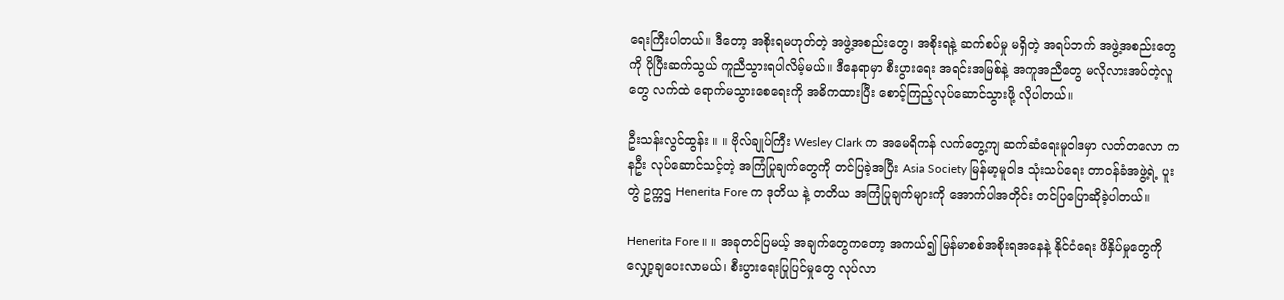ရေးကြီးပါတယ်။ ဒီတော့ အစိုးရမဟုတ်တဲ့ အဖွဲ့အစည်းတွေ၊ အစိုးရနဲ့ ဆက်စပ်မှု မရှိတဲ့ အရပ်ဘက် အဖွဲ့အစည်းတွေကို ပိုပြီးဆက်သွယ် ကူညီသွားရပါလိမ့်မယ်။ ဒီနေရာမှာ စီးပွားရေး အရင်းအမြစ်နဲ့ အကူအညီတွေ မလိုလားအပ်တဲ့လူတွေ လက်ထဲ ရောက်မသွားစေရေးကို အဓိကထားပြီး စောင့်ကြည့်လုပ်ဆောင်သွားဖို့ လိုပါတယ်။

ဦးသန်းလွင်ထွန်း ။ ။ ဗိုလ်ချုပ်ကြီး Wesley Clark က အမေရိကန် လက်တွေ့ကျ ဆက်ဆံရေးမူဝါဒမှာ လတ်တလော ကနဦး လုပ်ဆောင်သင့်တဲ့ အကြံပြုချက်တွေကို တင်ပြခဲ့အပြီး Asia Society မြန်မာ့မူဝါဒ သုံးသပ်ရေး တာဝန်ခံအဖွဲ့ရဲ့ ပူးတွဲ ဥက္ကဌ Henerita Fore က ဒုတိယ နဲ့ တတိယ အကြံပြုချက်များကို အောက်ပါအတိုင်း တင်ပြပြောဆိုခဲ့ပါတယ်။

Henerita Fore ။ ။ အခုတင်ပြမယ့် အချက်တွေကတော့ အကယ်၍ မြန်မာစစ်အစိုးရအနေနဲ့ နိုင်ငံရေး ဖိနှိပ်မှုတွေကို လျှော့ချပေးလာမယ်၊ စီးပွားရေးပြုပြင်မှုတွေ လုပ်လာ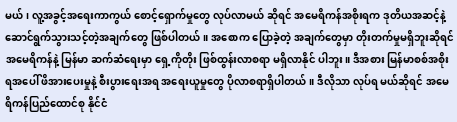မယ်၊ လူ့အခွင့်အရေးကာကွယ် စောင့်ရှောက်မှုတွေ လုပ်လာမယ် ဆိုရင် အမေရိကန်အစိုးရက ဒုတိယအဆင့်နဲ့ ဆောင်ရွက်သွားသင့်တဲ့အချက်တွေ ဖြစ်ပါတယ်။ အစောက ပြောခဲ့တဲ့ အချက်တွေမှာ တိုးတက်မှုမရှိဘူးဆိုရင် အမေရိကန်နဲ့ မြန်မာ ဆက်ဆံရေးမှာ ရှေ့ကိုတိုး ဖြစ်ထွန်းလာစရာ မရှိလာနိုင် ပါဘူး။ ဒီအစား မြန်မာစစ်အစိုးရအပေါ် ဖိအားပေးမှုနဲ့ စီးပွားရေးအရ အရေးယူမှုတွေ ပိုလာစရာရှိပါတယ်။ ဒီလိုသာ လုပ်ရ မယ်ဆိုရင် အမေရိကန်ပြည်ထောင်စု နိုင်ငံ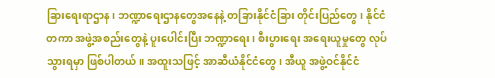ခြားရေးရာဌာန၊ ဘဏ္ဍာရေးဌာနတွေအနေနဲ့ တခြားနိုင်ငံခြား တိုင်းပြည်တွေ၊ နိုင်ငံတကာ အဖွဲ့အစည်းတွေနဲ့ ပူးပေါင်းပြီး ဘဏ္ဍာရေး၊ စီးပွားရေး အရေးယူမှုတွေ လုပ်သွားရမှာ ဖြစ်ပါတယ်။ အထူးသဖြင့် အာဆီယံနိုင်ငံတွေ၊ အီယူ အဖွဲ့ဝင်နိုင်ငံ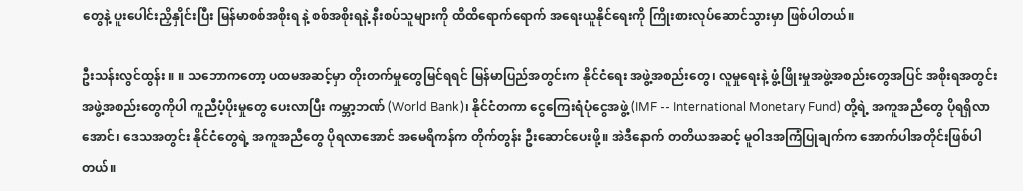တွေနဲ့ ပူးပေါင်းညှိနှိုင်းပြီး မြန်မာစစ်အစိုးရ နဲ့ စစ်အစိုးရနဲ့ နီးစပ်သူများကို ထိထိရောက်ရောက် အရေးယူနိုင်ရေးကို ကြိုးစားလုပ်ဆောင်သွားမှာ ဖြစ်ပါတယ်။

ဦးသန်းလွင်ထွန်း ။ ။ သဘောကတော့ ပထမအဆင့်မှာ တိုးတက်မှုတွေမြင်ရရင် မြန်မာပြည်အတွင်းက နိုင်ငံရေး အဖွဲ့အစည်းတွေ၊ လူမှုရေးနဲ့ ဖွံ့ဖြိုးမှုအဖွဲ့အစည်းတွေအပြင် အစိုးရအတွင်း အဖွဲ့အစည်းတွေကိုပါ ကူညီပံ့ပိုးမှုတွေ ပေးလာပြီး ကမ္ဘာ့ဘဏ် (World Bank)၊ နိုင်ငံတကာ ငွေကြေးရံပုံငွေအဖွဲ့ (IMF -- International Monetary Fund) တို့ရဲ့ အကူအညီတွေ ပိုရရှိလာအောင်၊ ဒေသအတွင်း နိုင်ငံတွေရဲ့ အကူအညီတွေ ပိုရလာအောင် အမေရိကန်က တိုက်တွန်း ဦးဆောင်ပေးဖို့။ အဲဒီနောက် တတိယအဆင့် မူဝါဒအကြံပြုချက်က အောက်ပါအတိုင်းဖြစ်ပါတယ်။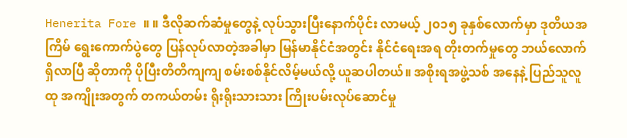Henerita Fore ။ ။ ဒီလိုဆက်ဆံမှုတွေနဲ့ လုပ်သွားပြီးနောက်ပိုင်း လာမယ့် ၂၀၁၅ ခုနှစ်လောက်မှာ ဒုတိယအကြိမ် ရွေးကောက်ပွဲတွေ ပြန်လုပ်လာတဲ့အခါမှာ မြန်မာနိုင်ငံအတွင်း နိုင်ငံရေးအရ တိုးတက်မှုတွေ ဘယ်လောက် ရှိလာပြီ ဆိုတာကို ပိုပြီးတိတိကျကျ စမ်းစစ်နိုင်လိမ့်မယ်လို့ ယူဆပါတယ်။ အစိုးရအဖွဲ့သစ် အနေနဲ့ ပြည်သူလူထု အကျိုးအတွက် တကယ်တမ်း ရိုးရိုးသားသား ကြိုးပမ်းလုပ်ဆောင်မှု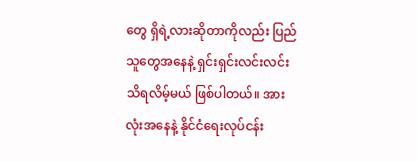တွေ ရှိရဲ့လားဆိုတာကိုလည်း ပြည်သူတွေအနေနဲ့ ရှင်းရှင်းလင်းလင်း သိရလိမ့်မယ် ဖြစ်ပါတယ်။ အားလုံးအနေနဲ့ နိုင်ငံရေးလုပ်ငန်း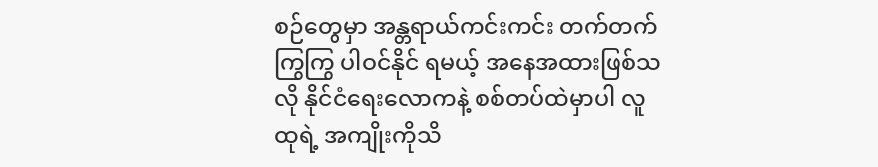စဉ်တွေမှာ အန္တရာယ်ကင်းကင်း တက်တက်ကြွကြွ ပါဝင်နိုင် ရမယ့် အနေအထားဖြစ်သလို နိုင်ငံရေးလောကနဲ့ စစ်တပ်ထဲမှာပါ လူထုရဲ့ အကျိုးကိုသိ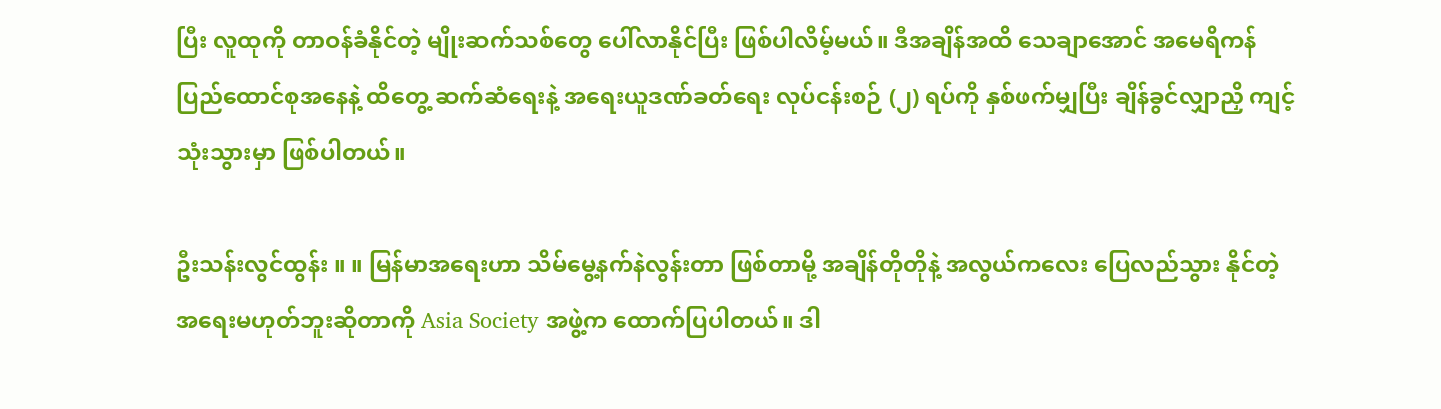ပြီး လူထုကို တာဝန်ခံနိုင်တဲ့ မျိုးဆက်သစ်တွေ ပေါ်လာနိုင်ပြီး ဖြစ်ပါလိမ့်မယ်။ ဒီအချိန်အထိ သေချာအောင် အမေရိကန်ပြည်ထောင်စုအနေနဲ့ ထိတွေ့ ဆက်ဆံရေးနဲ့ အရေးယူဒဏ်ခတ်ရေး လုပ်ငန်းစဉ် (၂) ရပ်ကို နှစ်ဖက်မျှပြီး ချိန်ခွင်လျှာညှိ ကျင့်သုံးသွားမှာ ဖြစ်ပါတယ်။

ဦးသန်းလွင်ထွန်း ။ ။ မြန်မာအရေးဟာ သိမ်မွေ့နက်နဲလွန်းတာ ဖြစ်တာမို့ အချိန်တိုတိုနဲ့ အလွယ်ကလေး ပြေလည်သွား နိုင်တဲ့ အရေးမဟုတ်ဘူးဆိုတာကို Asia Society အဖွဲ့က ထောက်ပြပါတယ်။ ဒါ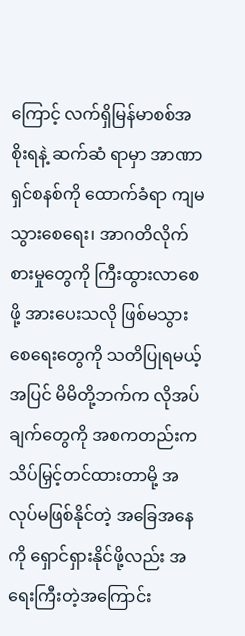ကြောင့် လက်ရှိမြန်မာစစ်အစိုးရနဲ့ ဆက်ဆံ ရာမှာ အာဏာရှင်စနစ်ကို ထောက်ခံရာ ကျမသွားစေရေး၊ အာဂတိလိုက်စားမှုတွေကို ကြီးထွားလာစေဖို့ အားပေးသလို ဖြစ်မသွားစေရေးတွေကို သတိပြုရမယ့်အပြင် မိမိတို့ဘက်က လိုအပ်ချက်တွေကို အစကတည်းက သိပ်မြှင့်တင်ထားတာမို့ အလုပ်မဖြစ်နိုင်တဲ့ အခြေအနေကို ရှောင်ရှားနိုင်ဖို့လည်း အရေးကြီးတဲ့အကြောင်း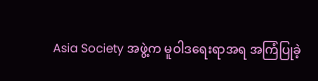Asia Society အဖွဲ့က မူဝါဒရေးရာအရ အကြံပြုခဲ့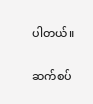ပါတယ်။

ဆက်စပ်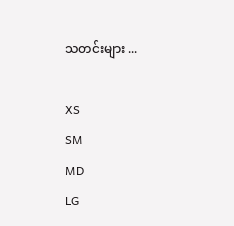သတင်းများ ...

XS
SM
MD
LG